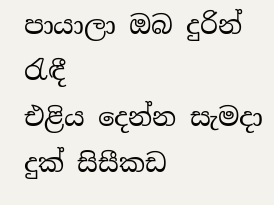පායාලා ඔබ දුරින් රැඳී
එළිය දෙන්න සැමදා
දුක් සිසීකඩ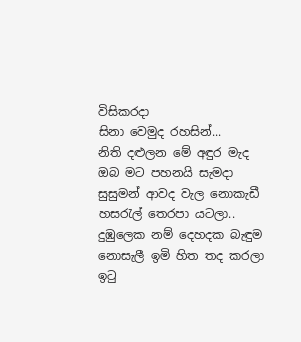විසිකරදා
සිනා වෙමුද රහසින්...
නිති දළුලන මේ අඳුර මැද
ඔබ මට පහනයි සැමදා
සුසුමන් ආවද වැල නොකැඩී
හසරැල් තෙරපා යටලා..
දුඹුලෙක නම් දෙහදක බැඳුම
නොසැලී ඉමි හිත තද කරලා
ඉටු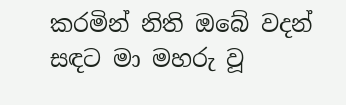කරමින් නිති ඔබේ වදන්
සඳට මා මහරු වූ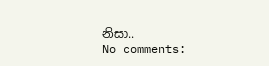නිසා..
No comments: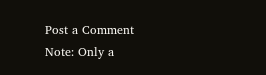Post a Comment
Note: Only a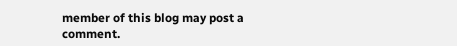member of this blog may post a comment.